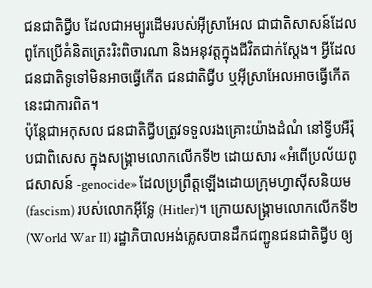ជនជាតិជ្វីប ដែលជាអម្បូរដើមរបស់អ៊ីស្រាអែល ជាជាតិសាសន៍ដែលពូកែប្រើគំនិតត្រេះរិះពិចារណា និងអនុវត្តក្នុងជីវិតជាក់ស្ដែង។ អ្វីដែលជនជាតិទូទៅមិនអាចធ្វើកើត ជនជាតិជ្វីប ឬអ៊ីស្រាអែលអាចធ្វើកើត នេះជាការពិត។
ប៉ុន្តែជាអកុសល ជនជាតិជ្វីបត្រូវទទួលរងគ្រោះយ៉ាងដំណំ នៅទ្វីបអឺរ៉ុបជាពិសេស ក្នុងសង្គ្រាមលោកលើកទី២ ដោយសារ «អំពើប្រល័យពូជសាសន៍ -genocide» ដែលប្រព្រឹត្តឡើងដោយក្រុមហ្វាស៊ីសនិយម (fascism) របស់លោកអ៊ីទ្លែ (Hitler)។ ក្រោយសង្គ្រាមលោកលើកទី២ (World War II) រដ្ឋាភិបាលអង់គ្លេសបានដឹកជញ្ជូនជនជាតិជ្វីប ឲ្យ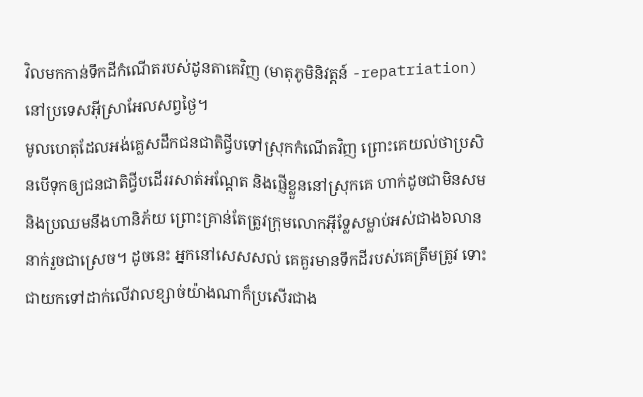វិលមកកាន់ទឹកដីកំណើតរបស់ដូនតាគេវិញ (មាតុភូមិនិវត្តន៍ -repatriation) នៅប្រទេសអ៊ីស្រាអែលសព្វថ្ងៃ។
មូលហេតុដែលអង់គ្លេសដឹកជនជាតិជ្វីបទៅស្រុកកំណើតវិញ ព្រោះគេយល់ថាប្រសិនបើទុកឲ្យជនជាតិជ្វីបដើររសាត់អណ្ដែត និងផ្ញើខ្លួននៅស្រុកគេ ហាក់ដូចជាមិនសម និងប្រឈមនឹងហានិភ័យ ព្រោះគ្រាន់តែត្រូវក្រុមលោកអ៊ីទ្លែសម្លាប់អស់ជាង៦លាននាក់រួចជាស្រេច។ ដូចនេះ អ្នកនៅសេសសល់ គេគួរមានទឹកដីរបស់គេត្រឹមត្រូវ ទោះជាយកទៅដាក់លើវាលខ្សាច់យ៉ាងណាក៏ប្រសើរជាង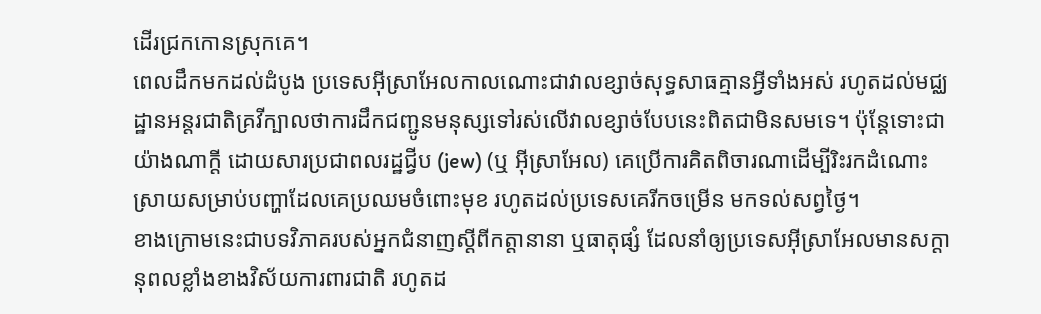ដើរជ្រកកោនស្រុកគេ។
ពេលដឹកមកដល់ដំបូង ប្រទេសអ៊ីស្រាអែលកាលណោះជាវាលខ្សាច់សុទ្ធសាធគ្មានអ្វីទាំងអស់ រហូតដល់មជ្ឈដ្ឋានអន្តរជាតិគ្រវីក្បាលថាការដឹកជញ្ជូនមនុស្សទៅរស់លើវាលខ្សាច់បែបនេះពិតជាមិនសមទេ។ ប៉ុន្តែទោះជាយ៉ាងណាក្ដី ដោយសារប្រជាពលរដ្ឋជ្វីប (jew) (ឬ អ៊ីស្រាអែល) គេប្រើការគិតពិចារណាដើម្បីរិះរកដំណោះស្រាយសម្រាប់បញ្ហាដែលគេប្រឈមចំពោះមុខ រហូតដល់ប្រទេសគេរីកចម្រើន មកទល់សព្វថ្ងៃ។
ខាងក្រោមនេះជាបទវិភាគរបស់អ្នកជំនាញស្ដីពីកត្តានានា ឬធាតុផ្សំ ដែលនាំឲ្យប្រទេសអ៊ីស្រាអែលមានសក្ដានុពលខ្លាំងខាងវិស័យការពារជាតិ រហូតដ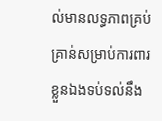ល់មានលទ្ធភាពគ្រប់គ្រាន់សម្រាប់ការពារខ្លួនឯងទប់ទល់នឹង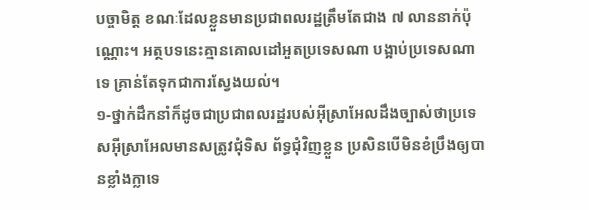បច្ចាមិត្ត ខណៈដែលខ្លួនមានប្រជាពលរដ្ឋត្រឹមតែជាង ៧ លាននាក់ប៉ុណ្ណោះ។ អត្ថបទនេះគ្មានគោលដៅអួតប្រទេសណា បង្អាប់ប្រទេសណាទេ គ្រាន់តែទុកជាការស្វែងយល់។
១-ថ្នាក់ដឹកនាំក៏ដូចជាប្រជាពលរដ្ឋរបស់អ៊ីស្រាអែលដឹងច្បាស់ថាប្រទេសអ៊ីស្រាអែលមានសត្រូវជុំទិស ព័ទ្ធជុំវិញខ្លួន ប្រសិនបើមិនខំប្រឹងឲ្យបានខ្លាំងក្លាទេ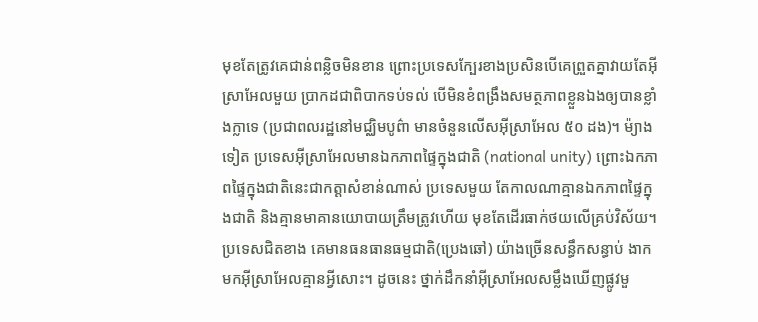មុខតែត្រូវគេជាន់ពន្លិចមិនខាន ព្រោះប្រទេសក្បែរខាងប្រសិនបើគេព្រួតគ្នាវាយតែអ៊ីស្រាអែលមួយ ប្រាកដជាពិបាកទប់ទល់ បើមិនខំពង្រឹងសមត្ថភាពខ្លួនឯងឲ្យបានខ្លាំងក្លាទេ (ប្រជាពលរដ្ឋនៅមជ្ឈិមបូព៌ា មានចំនួនលើសអ៊ីស្រាអែល ៥០ ដង)។ ម៉្យាងទៀត ប្រទេសអ៊ីស្រាអែលមានឯកភាពផ្ទៃក្នុងជាតិ (national unity) ព្រោះឯកភាពផ្ទៃក្នុងជាតិនេះជាកត្តាសំខាន់ណាស់ ប្រទេសមួយ តែកាលណាគ្មានឯកភាពផ្ទៃក្នុងជាតិ និងគ្មានមាគានយោបាយត្រឹមត្រូវហើយ មុខតែដើរធាក់ថយលើគ្រប់វិស័យ។
ប្រទេសជិតខាង គេមានធនធានធម្មជាតិ(ប្រេងឆៅ) យ៉ាងច្រើនសន្ធឹកសន្ធាប់ ងាកមកអ៊ីស្រាអែលគ្មានអ្វីសោះ។ ដូចនេះ ថ្នាក់ដឹកនាំអ៊ីស្រាអែលសម្លឹងឃើញផ្លូវមួ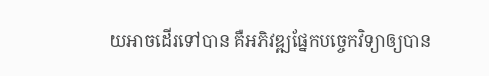យអាចដើរទៅបាន គឺអភិវឌ្ឍផ្នែកបច្ចេកវិទ្យាឲ្យបាន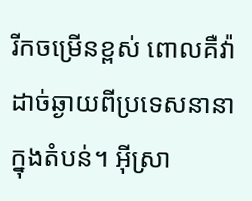រីកចម្រើនខ្ពស់ ពោលគឺវ៉ាដាច់ឆ្ងាយពីប្រទេសនានាក្នុងតំបន់។ អ៊ីស្រា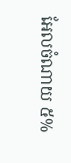អែលចំណាយ ៥%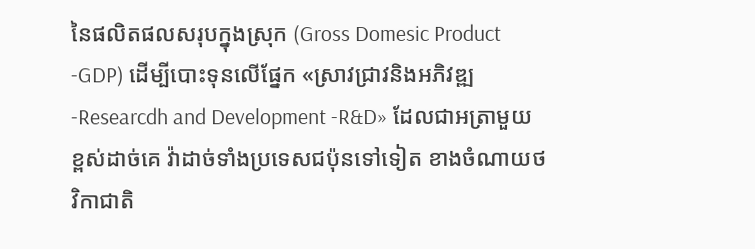នៃផលិតផលសរុបក្នុងស្រុក (Gross Domesic Product -GDP) ដើម្បីបោះទុនលើផ្នែក «ស្រាវជ្រាវនិងអភិវឌ្ឍ -Researcdh and Development -R&D» ដែលជាអត្រាមួយខ្ពស់ដាច់គេ វ៉ាដាច់ទាំងប្រទេសជប៉ុនទៅទៀត ខាងចំណាយថវិកាជាតិ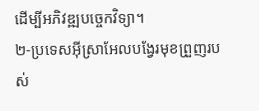ដើម្បីអភិវឌ្ឍបច្ចេកវិទ្យា។
២-ប្រទេសអ៊ីស្រាអែលបង្វែរមុខព្រួញរបស់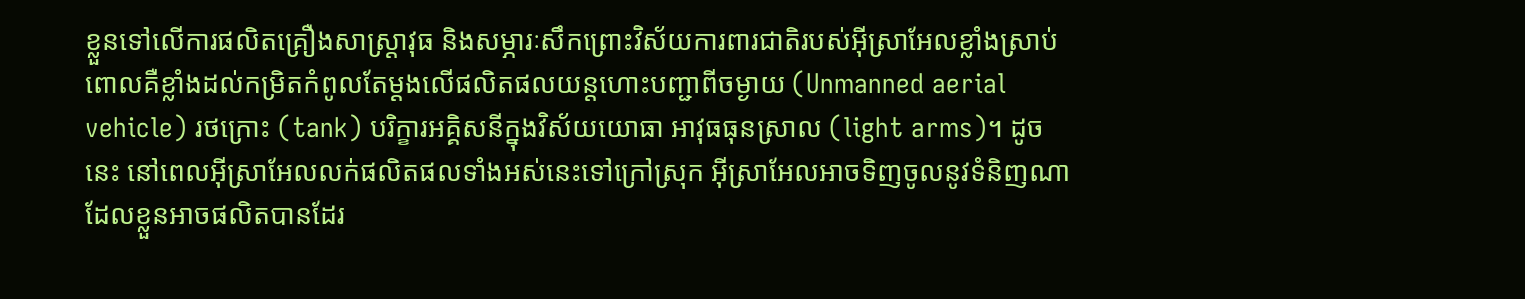ខ្លួនទៅលើការផលិតគ្រឿងសាស្ត្រាវុធ និងសម្ភារៈសឹកព្រោះវិស័យការពារជាតិរបស់អ៊ីស្រាអែលខ្លាំងស្រាប់ ពោលគឺខ្លាំងដល់កម្រិតកំពូលតែម្ដងលើផលិតផលយន្តហោះបញ្ជាពីចម្ងាយ (Unmanned aerial vehicle) រថក្រោះ (tank) បរិក្ខារអគ្គិសនីក្នុងវិស័យយោធា អាវុធធុនស្រាល (light arms)។ ដូចនេះ នៅពេលអ៊ីស្រាអែលលក់ផលិតផលទាំងអស់នេះទៅក្រៅស្រុក អ៊ីស្រាអែលអាចទិញចូលនូវទំនិញណាដែលខ្លួនអាចផលិតបានដែរ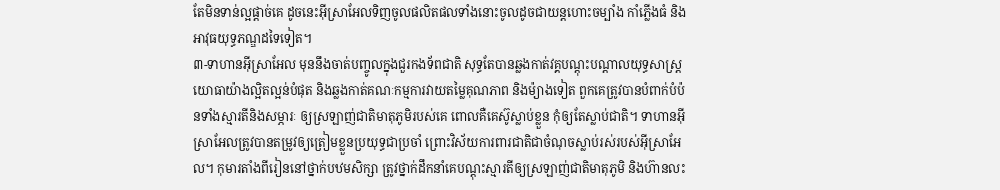តែមិនទាន់ល្អផ្ដាច់គេ ដូចនេះអ៊ីស្រាអែលទិញចូលផលិតផលទាំងនោះចូលដូចជាយន្តហោះចម្បាំង កាំភ្លើងធំ និងអាវុធយុទ្ធភណ្ឌដទៃទៀត។
៣-ទាហានអ៊ីស្រាអែល មុននឹងចាត់បញ្ចូលក្នុងជួរកងទ័ពជាតិ សុទ្ធតែបានឆ្លងកាត់វគ្គបណ្ដុះបណ្ដាលយុទ្ធសាស្ត្រយោធាយ៉ាងល្អិតល្អន់បំផុត និងឆ្លងកាត់គណៈកម្មការវាយតម្លៃគុណភាព និងម៉្យាងទៀត ពួកគេត្រូវបានបំពាក់បំប៉នទាំងស្មារតីនិងសម្ភារៈ ឲ្យស្រឡាញ់ជាតិមាតុភូមិរបស់គេ ពោលគឺគេស៊ូស្លាប់ខ្លួន កុំឲ្យតែស្លាប់ជាតិ។ ទាហានអ៊ីស្រាអែលត្រូវបានតម្រូវឲ្យត្រៀមខ្លួនប្រយុទ្ធជាប្រចាំ ព្រោះវិស័យការពារជាតិជាចំណុចស្លាប់រស់របស់អ៊ីស្រាអែល។ កុមារតាំងពីរៀននៅថ្នាក់បឋមសិក្សា ត្រូវថ្នាក់ដឹកនាំគេបណ្ដុះស្មារតីឲ្យស្រឡាញ់ជាតិមាតុភូមិ និងហ៊ានលះ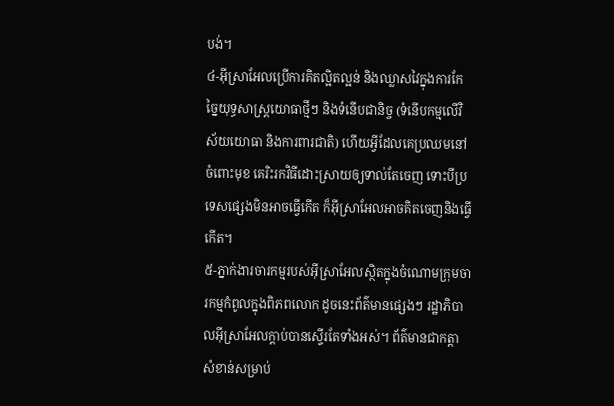បង់។
៤-អ៊ីស្រាអែលប្រើការគិតល្អិតល្អន់ និងឈ្លាសវៃក្នុងការកែច្នៃយុទ្ធសាស្ត្រយោធាថ្មីៗ និងទំនើបជានិច្ច (ទំនើបកម្មលើវិស័យយោធា និងការពារជាតិ) ហើយអ្វីដែលគេប្រឈមនៅចំពោះមុខ គេរិះរកវិធីដោះស្រាយឲ្យទាល់តែចេញ ទោះបីប្រទេសផ្សេងមិនអាចធ្វើកើត ក៏អ៊ីស្រាអែលអាចគិតចេញនិងធ្វើកើត។
៥-ភ្នាក់ងារចារកម្មរបស់អ៊ីស្រាអែលស្ថិតក្នុងចំណោមក្រុមចារកម្មកំពូលក្នុងពិភពលោក ដូចនេះព័ត៌មានផ្សេងៗ រដ្ឋាភិបាលអ៊ីស្រាអែលក្ដាប់បានស្ទើរតែទាំងអស់។ ព័ត៌មានជាកត្តាសំខាន់សម្រាប់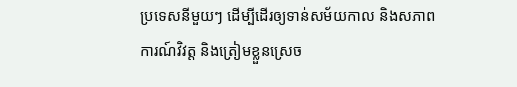ប្រទេសនីមួយៗ ដើម្បីដើរឲ្យទាន់សម័យកាល និងសភាពការណ៍វិវត្ត និងត្រៀមខ្លួនស្រេច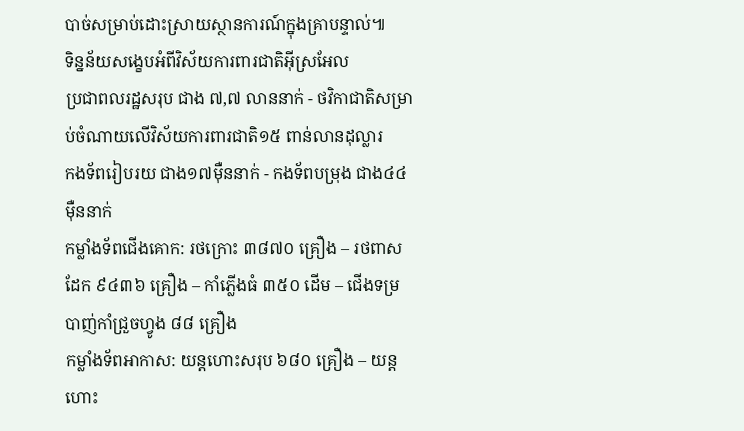បាច់សម្រាប់ដោះស្រាយស្ថានការណ៍ក្នុងគ្រាបន្ទាល់៕
ទិន្នន័យសង្ខេបអំពីវិស័យការពារជាតិអ៊ីស្រអែល
ប្រជាពលរដ្ឋសរុប ជាង ៧,៧ លាននាក់ - ថវិកាជាតិសម្រាប់ចំណាយលើវិស័យការពារជាតិ១៥ ពាន់លានដុល្លារ
កងទ័ពរៀបរយ ជាង១៧ម៉ឺននាក់ - កងទ័ពបម្រុង ជាង៤៤ ម៉ឺននាក់
កម្លាំងទ័ពជើងគោក: រថក្រោះ ៣៨៧០ គ្រឿង – រថពាសដែក ៩៤៣៦ គ្រឿង – កាំភ្លើងធំ ៣៥០ ដើម – ជើងទម្របាញ់កាំជ្រួចហ្វូង ៨៨ គ្រឿង
កម្លាំងទ័ពអាកាស: យន្តហោះសរុប ៦៨០ គ្រឿង – យន្តហោះ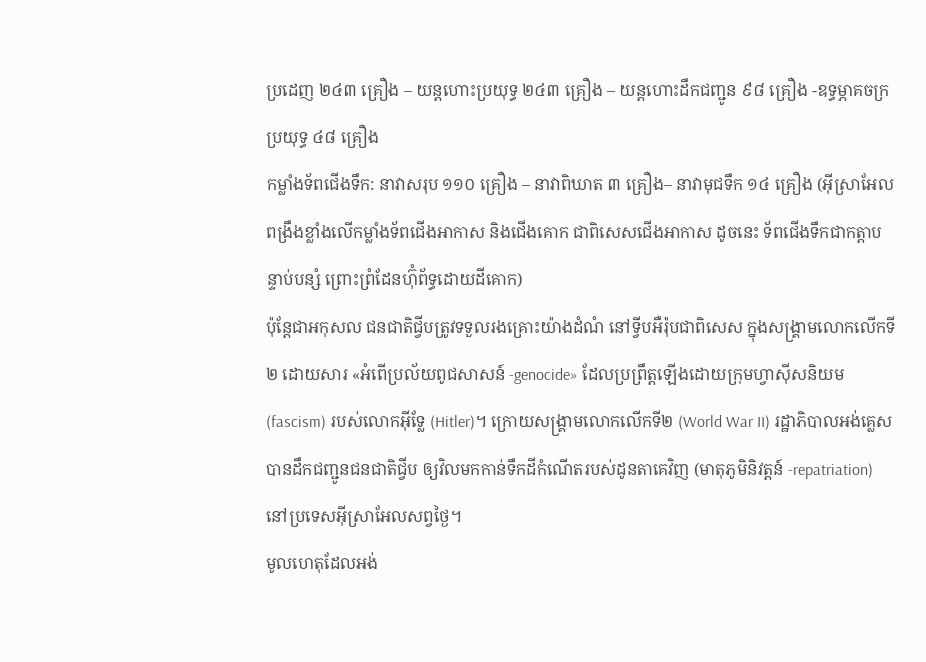ប្រដេញ ២៤៣ គ្រឿង – យន្តហោះប្រយុទ្ធ ២៤៣ គ្រឿង – យន្តហោះដឹកជញ្ជូន ៩៨ គ្រឿង -ឧទ្ធម្ភាគចក្រប្រយុទ្ធ ៤៨ គ្រឿង
កម្លាំងទ័ពជើងទឹក: នាវាសរុប ១១០ គ្រឿង – នាវាពិឃាត ៣ គ្រឿង– នាវាមុជទឹក ១៤ គ្រឿង (អ៊ីស្រាអែលពង្រឹងខ្លាំងលើកម្លាំងទ័ពជើងអាកាស និងជើងគោក ជាពិសេសជើងអាកាស ដូចនេះ ទ័ពជើងទឹកជាកត្តាបន្ទាប់បន្សំ ព្រោះព្រំដែនហ៊ុំព័ទ្ធដោយដីគោក)
ប៉ុន្តែជាអកុសល ជនជាតិជ្វីបត្រូវទទួលរងគ្រោះយ៉ាងដំណំ នៅទ្វីបអឺរ៉ុបជាពិសេស ក្នុងសង្គ្រាមលោកលើកទី២ ដោយសារ «អំពើប្រល័យពូជសាសន៍ -genocide» ដែលប្រព្រឹត្តឡើងដោយក្រុមហ្វាស៊ីសនិយម (fascism) របស់លោកអ៊ីទ្លែ (Hitler)។ ក្រោយសង្គ្រាមលោកលើកទី២ (World War II) រដ្ឋាភិបាលអង់គ្លេសបានដឹកជញ្ជូនជនជាតិជ្វីប ឲ្យវិលមកកាន់ទឹកដីកំណើតរបស់ដូនតាគេវិញ (មាតុភូមិនិវត្តន៍ -repatriation) នៅប្រទេសអ៊ីស្រាអែលសព្វថ្ងៃ។
មូលហេតុដែលអង់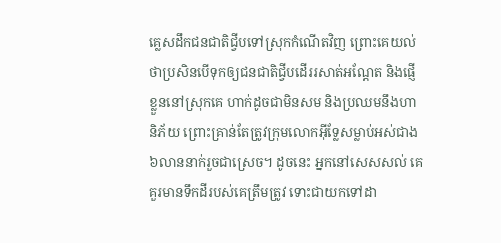គ្លេសដឹកជនជាតិជ្វីបទៅស្រុកកំណើតវិញ ព្រោះគេយល់ថាប្រសិនបើទុកឲ្យជនជាតិជ្វីបដើររសាត់អណ្ដែត និងផ្ញើខ្លួននៅស្រុកគេ ហាក់ដូចជាមិនសម និងប្រឈមនឹងហានិភ័យ ព្រោះគ្រាន់តែត្រូវក្រុមលោកអ៊ីទ្លែសម្លាប់អស់ជាង៦លាននាក់រួចជាស្រេច។ ដូចនេះ អ្នកនៅសេសសល់ គេគួរមានទឹកដីរបស់គេត្រឹមត្រូវ ទោះជាយកទៅដា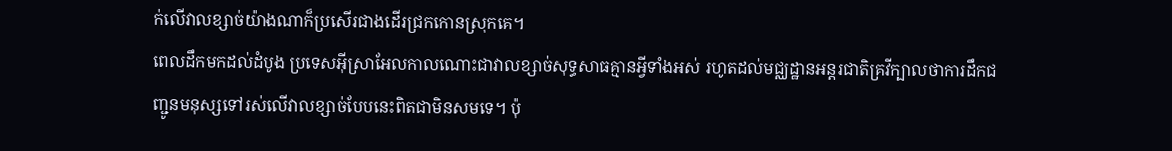ក់លើវាលខ្សាច់យ៉ាងណាក៏ប្រសើរជាងដើរជ្រកកោនស្រុកគេ។
ពេលដឹកមកដល់ដំបូង ប្រទេសអ៊ីស្រាអែលកាលណោះជាវាលខ្សាច់សុទ្ធសាធគ្មានអ្វីទាំងអស់ រហូតដល់មជ្ឈដ្ឋានអន្តរជាតិគ្រវីក្បាលថាការដឹកជញ្ជូនមនុស្សទៅរស់លើវាលខ្សាច់បែបនេះពិតជាមិនសមទេ។ ប៉ុ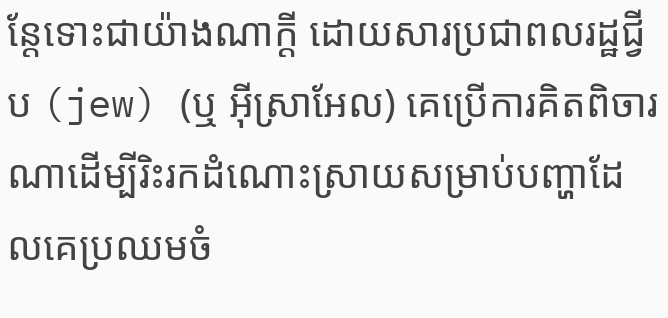ន្តែទោះជាយ៉ាងណាក្ដី ដោយសារប្រជាពលរដ្ឋជ្វីប (jew) (ឬ អ៊ីស្រាអែល) គេប្រើការគិតពិចារណាដើម្បីរិះរកដំណោះស្រាយសម្រាប់បញ្ហាដែលគេប្រឈមចំ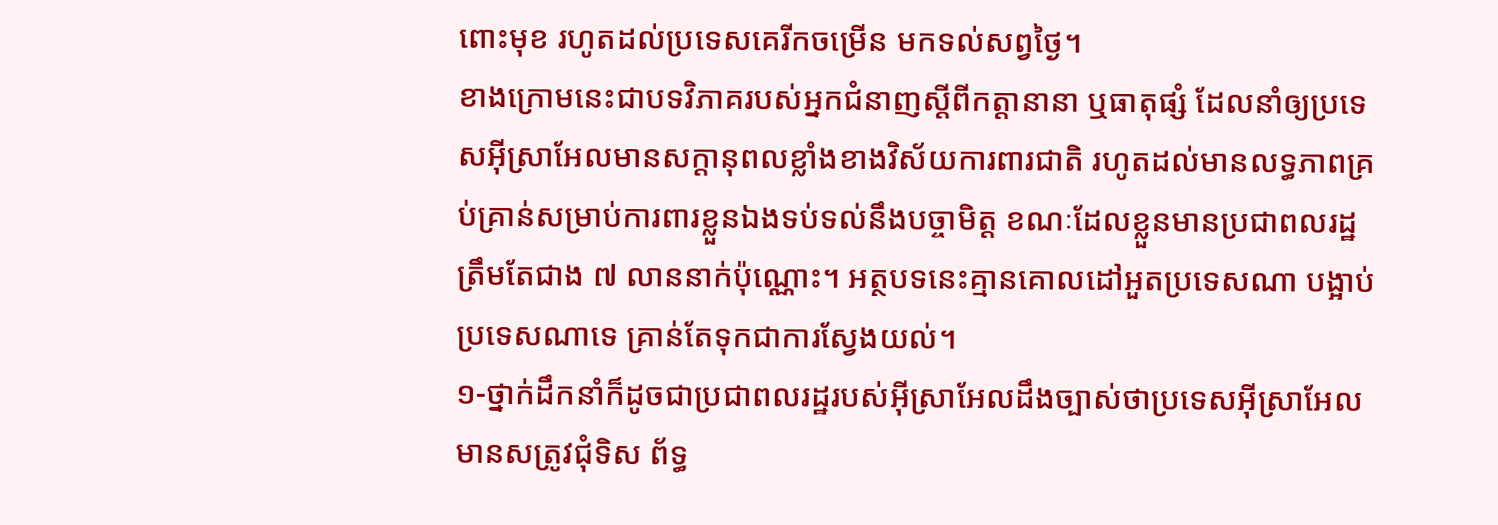ពោះមុខ រហូតដល់ប្រទេសគេរីកចម្រើន មកទល់សព្វថ្ងៃ។
ខាងក្រោមនេះជាបទវិភាគរបស់អ្នកជំនាញស្ដីពីកត្តានានា ឬធាតុផ្សំ ដែលនាំឲ្យប្រទេសអ៊ីស្រាអែលមានសក្ដានុពលខ្លាំងខាងវិស័យការពារជាតិ រហូតដល់មានលទ្ធភាពគ្រប់គ្រាន់សម្រាប់ការពារខ្លួនឯងទប់ទល់នឹងបច្ចាមិត្ត ខណៈដែលខ្លួនមានប្រជាពលរដ្ឋត្រឹមតែជាង ៧ លាននាក់ប៉ុណ្ណោះ។ អត្ថបទនេះគ្មានគោលដៅអួតប្រទេសណា បង្អាប់ប្រទេសណាទេ គ្រាន់តែទុកជាការស្វែងយល់។
១-ថ្នាក់ដឹកនាំក៏ដូចជាប្រជាពលរដ្ឋរបស់អ៊ីស្រាអែលដឹងច្បាស់ថាប្រទេសអ៊ីស្រាអែលមានសត្រូវជុំទិស ព័ទ្ធ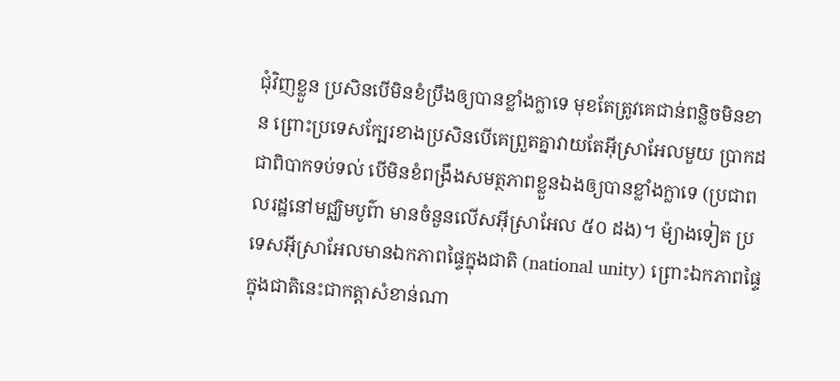ជុំវិញខ្លួន ប្រសិនបើមិនខំប្រឹងឲ្យបានខ្លាំងក្លាទេ មុខតែត្រូវគេជាន់ពន្លិចមិនខាន ព្រោះប្រទេសក្បែរខាងប្រសិនបើគេព្រួតគ្នាវាយតែអ៊ីស្រាអែលមួយ ប្រាកដជាពិបាកទប់ទល់ បើមិនខំពង្រឹងសមត្ថភាពខ្លួនឯងឲ្យបានខ្លាំងក្លាទេ (ប្រជាពលរដ្ឋនៅមជ្ឈិមបូព៌ា មានចំនួនលើសអ៊ីស្រាអែល ៥០ ដង)។ ម៉្យាងទៀត ប្រទេសអ៊ីស្រាអែលមានឯកភាពផ្ទៃក្នុងជាតិ (national unity) ព្រោះឯកភាពផ្ទៃក្នុងជាតិនេះជាកត្តាសំខាន់ណា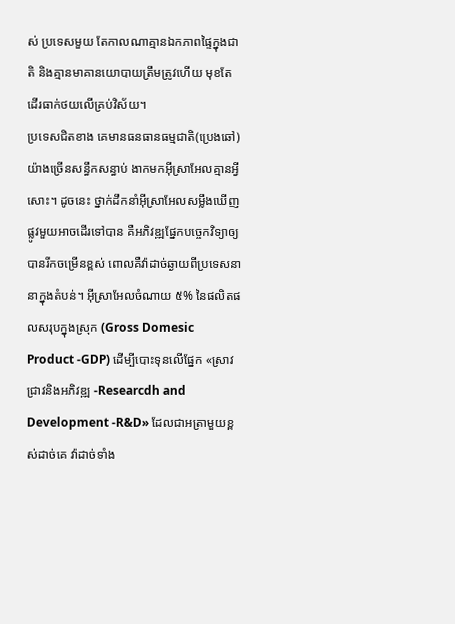ស់ ប្រទេសមួយ តែកាលណាគ្មានឯកភាពផ្ទៃក្នុងជាតិ និងគ្មានមាគានយោបាយត្រឹមត្រូវហើយ មុខតែដើរធាក់ថយលើគ្រប់វិស័យ។
ប្រទេសជិតខាង គេមានធនធានធម្មជាតិ(ប្រេងឆៅ) យ៉ាងច្រើនសន្ធឹកសន្ធាប់ ងាកមកអ៊ីស្រាអែលគ្មានអ្វីសោះ។ ដូចនេះ ថ្នាក់ដឹកនាំអ៊ីស្រាអែលសម្លឹងឃើញផ្លូវមួយអាចដើរទៅបាន គឺអភិវឌ្ឍផ្នែកបច្ចេកវិទ្យាឲ្យបានរីកចម្រើនខ្ពស់ ពោលគឺវ៉ាដាច់ឆ្ងាយពីប្រទេសនានាក្នុងតំបន់។ អ៊ីស្រាអែលចំណាយ ៥% នៃផលិតផលសរុបក្នុងស្រុក (Gross Domesic Product -GDP) ដើម្បីបោះទុនលើផ្នែក «ស្រាវជ្រាវនិងអភិវឌ្ឍ -Researcdh and Development -R&D» ដែលជាអត្រាមួយខ្ពស់ដាច់គេ វ៉ាដាច់ទាំង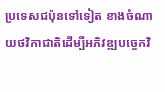ប្រទេសជប៉ុនទៅទៀត ខាងចំណាយថវិកាជាតិដើម្បីអភិវឌ្ឍបច្ចេកវិ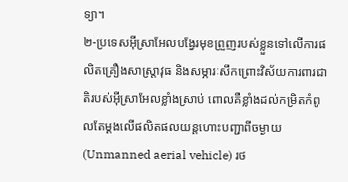ទ្យា។
២-ប្រទេសអ៊ីស្រាអែលបង្វែរមុខព្រួញរបស់ខ្លួនទៅលើការផលិតគ្រឿងសាស្ត្រាវុធ និងសម្ភារៈសឹកព្រោះវិស័យការពារជាតិរបស់អ៊ីស្រាអែលខ្លាំងស្រាប់ ពោលគឺខ្លាំងដល់កម្រិតកំពូលតែម្ដងលើផលិតផលយន្តហោះបញ្ជាពីចម្ងាយ (Unmanned aerial vehicle) រថ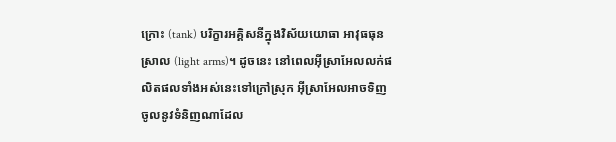ក្រោះ (tank) បរិក្ខារអគ្គិសនីក្នុងវិស័យយោធា អាវុធធុនស្រាល (light arms)។ ដូចនេះ នៅពេលអ៊ីស្រាអែលលក់ផលិតផលទាំងអស់នេះទៅក្រៅស្រុក អ៊ីស្រាអែលអាចទិញចូលនូវទំនិញណាដែល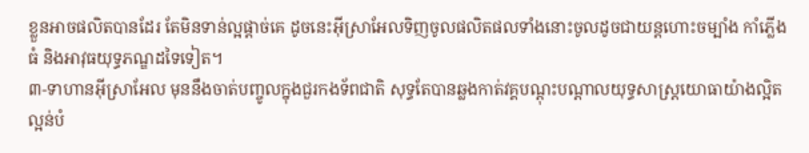ខ្លួនអាចផលិតបានដែរ តែមិនទាន់ល្អផ្ដាច់គេ ដូចនេះអ៊ីស្រាអែលទិញចូលផលិតផលទាំងនោះចូលដូចជាយន្តហោះចម្បាំង កាំភ្លើងធំ និងអាវុធយុទ្ធភណ្ឌដទៃទៀត។
៣-ទាហានអ៊ីស្រាអែល មុននឹងចាត់បញ្ចូលក្នុងជួរកងទ័ពជាតិ សុទ្ធតែបានឆ្លងកាត់វគ្គបណ្ដុះបណ្ដាលយុទ្ធសាស្ត្រយោធាយ៉ាងល្អិតល្អន់បំ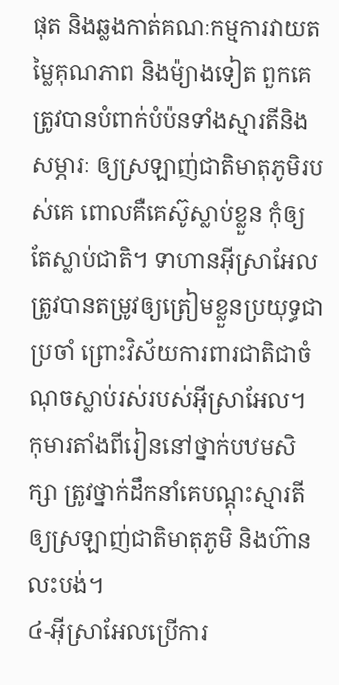ផុត និងឆ្លងកាត់គណៈកម្មការវាយតម្លៃគុណភាព និងម៉្យាងទៀត ពួកគេត្រូវបានបំពាក់បំប៉នទាំងស្មារតីនិងសម្ភារៈ ឲ្យស្រឡាញ់ជាតិមាតុភូមិរបស់គេ ពោលគឺគេស៊ូស្លាប់ខ្លួន កុំឲ្យតែស្លាប់ជាតិ។ ទាហានអ៊ីស្រាអែលត្រូវបានតម្រូវឲ្យត្រៀមខ្លួនប្រយុទ្ធជាប្រចាំ ព្រោះវិស័យការពារជាតិជាចំណុចស្លាប់រស់របស់អ៊ីស្រាអែល។ កុមារតាំងពីរៀននៅថ្នាក់បឋមសិក្សា ត្រូវថ្នាក់ដឹកនាំគេបណ្ដុះស្មារតីឲ្យស្រឡាញ់ជាតិមាតុភូមិ និងហ៊ានលះបង់។
៤-អ៊ីស្រាអែលប្រើការ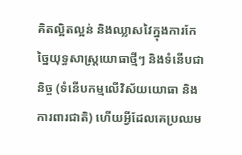គិតល្អិតល្អន់ និងឈ្លាសវៃក្នុងការកែច្នៃយុទ្ធសាស្ត្រយោធាថ្មីៗ និងទំនើបជានិច្ច (ទំនើបកម្មលើវិស័យយោធា និងការពារជាតិ) ហើយអ្វីដែលគេប្រឈម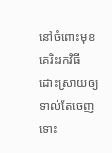នៅចំពោះមុខ គេរិះរកវិធីដោះស្រាយឲ្យទាល់តែចេញ ទោះ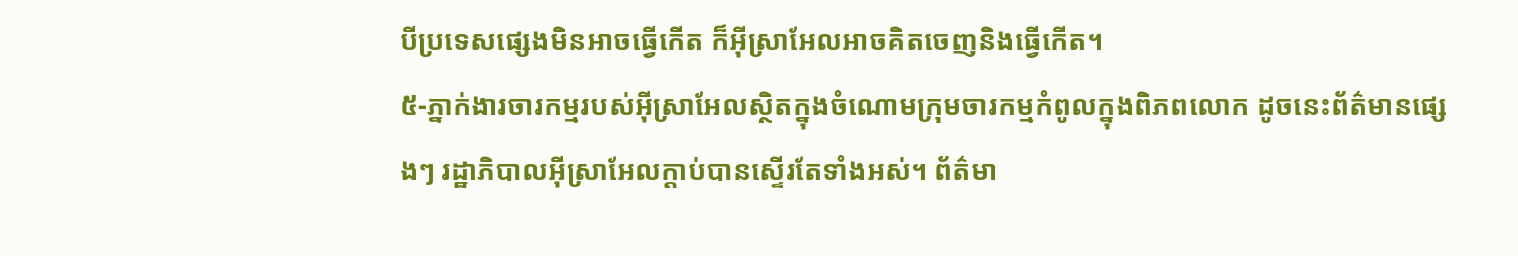បីប្រទេសផ្សេងមិនអាចធ្វើកើត ក៏អ៊ីស្រាអែលអាចគិតចេញនិងធ្វើកើត។
៥-ភ្នាក់ងារចារកម្មរបស់អ៊ីស្រាអែលស្ថិតក្នុងចំណោមក្រុមចារកម្មកំពូលក្នុងពិភពលោក ដូចនេះព័ត៌មានផ្សេងៗ រដ្ឋាភិបាលអ៊ីស្រាអែលក្ដាប់បានស្ទើរតែទាំងអស់។ ព័ត៌មា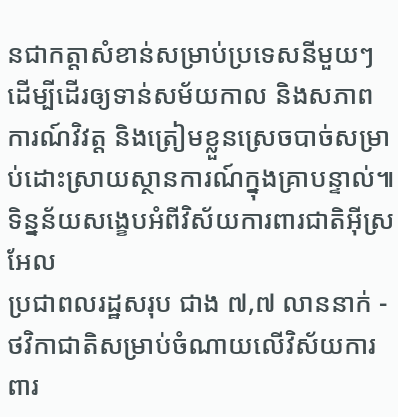នជាកត្តាសំខាន់សម្រាប់ប្រទេសនីមួយៗ ដើម្បីដើរឲ្យទាន់សម័យកាល និងសភាពការណ៍វិវត្ត និងត្រៀមខ្លួនស្រេចបាច់សម្រាប់ដោះស្រាយស្ថានការណ៍ក្នុងគ្រាបន្ទាល់៕
ទិន្នន័យសង្ខេបអំពីវិស័យការពារជាតិអ៊ីស្រអែល
ប្រជាពលរដ្ឋសរុប ជាង ៧,៧ លាននាក់ - ថវិកាជាតិសម្រាប់ចំណាយលើវិស័យការពារ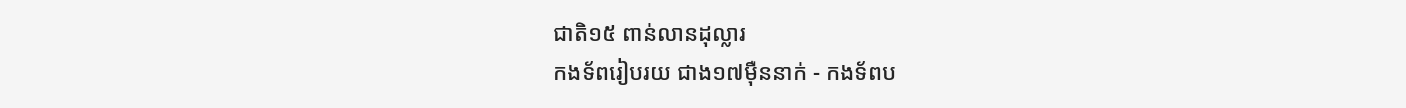ជាតិ១៥ ពាន់លានដុល្លារ
កងទ័ពរៀបរយ ជាង១៧ម៉ឺននាក់ - កងទ័ពប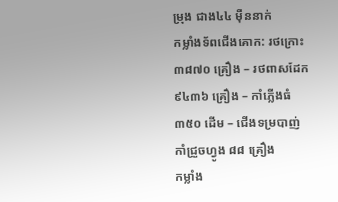ម្រុង ជាង៤៤ ម៉ឺននាក់
កម្លាំងទ័ពជើងគោក: រថក្រោះ ៣៨៧០ គ្រឿង – រថពាសដែក ៩៤៣៦ គ្រឿង – កាំភ្លើងធំ ៣៥០ ដើម – ជើងទម្របាញ់កាំជ្រួចហ្វូង ៨៨ គ្រឿង
កម្លាំង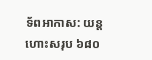ទ័ពអាកាស: យន្តហោះសរុប ៦៨០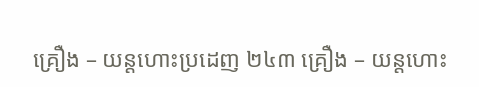គ្រឿង – យន្តហោះប្រដេញ ២៤៣ គ្រឿង – យន្តហោះ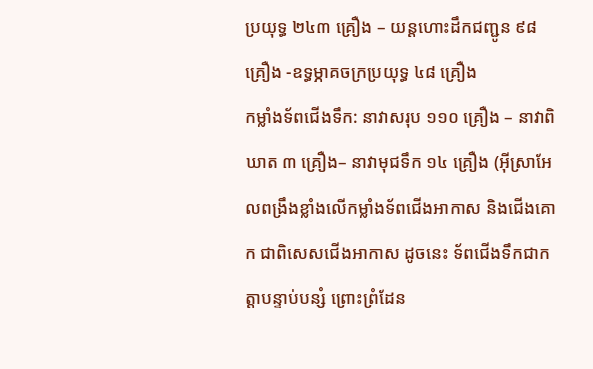ប្រយុទ្ធ ២៤៣ គ្រឿង – យន្តហោះដឹកជញ្ជូន ៩៨ គ្រឿង -ឧទ្ធម្ភាគចក្រប្រយុទ្ធ ៤៨ គ្រឿង
កម្លាំងទ័ពជើងទឹក: នាវាសរុប ១១០ គ្រឿង – នាវាពិឃាត ៣ គ្រឿង– នាវាមុជទឹក ១៤ គ្រឿង (អ៊ីស្រាអែលពង្រឹងខ្លាំងលើកម្លាំងទ័ពជើងអាកាស និងជើងគោក ជាពិសេសជើងអាកាស ដូចនេះ ទ័ពជើងទឹកជាកត្តាបន្ទាប់បន្សំ ព្រោះព្រំដែន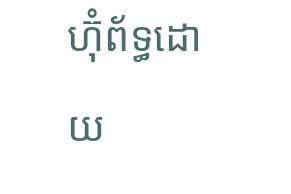ហ៊ុំព័ទ្ធដោយ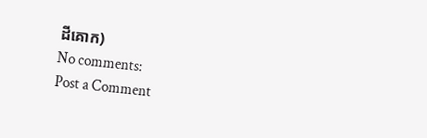ដីគោក)
No comments:
Post a Comment